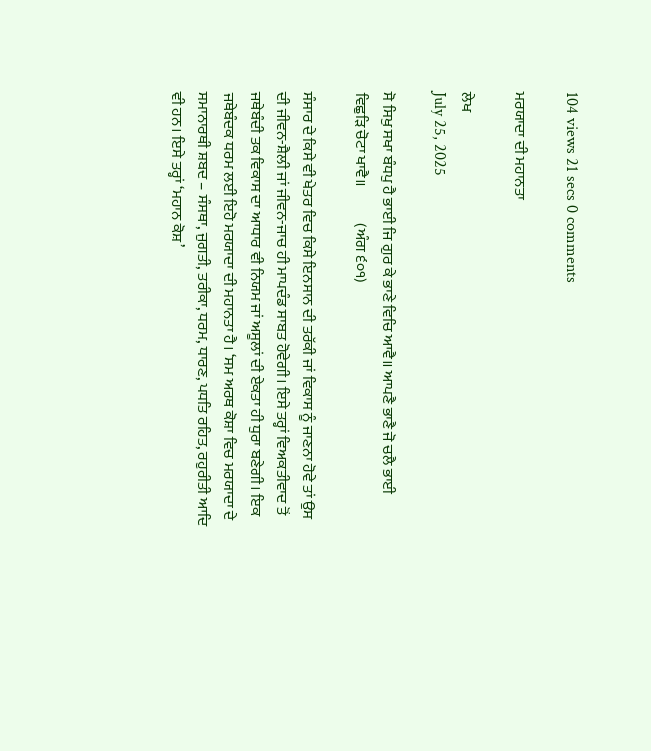104 views 21 secs 0 comments

ਮਰਯਾਦਾ ਦੀ ਮਹਾਨਤਾ

ਲੇਖ
July 25, 2025

ਸੋ ਸਿਖੁ ਸਖਾ ਬੰਧਪੁ ਹੈ ਭਾਈ ਜਿ ਗੁਰ ਕੇ ਭਾਣੇ ਵਿਚਿ ਆਵੈ॥ ਆਪਣੈ ਭਾਣੈ ਜੋ ਚਲੈ ਭਾਈ ਵਿਛੁੜਿ ਚੋਟਾ ਖਾਵੈ॥            (ਅੰਗ ੬੦੧)

ਸੰਸਾਰ ਦੇ ਕਿਸੇ ਵੀ ਖੇਤਰ ਵਿਚ ਕਿਸੇ ਇਨਸਾਨ ਦੀ ਤਰੱਕੀ ਜਾਂ ਵਿਕਾਸ ਨੂੰ ਜਾਣਨਾ ਹੋਵੇ ਤਾਂ ਉਸ ਦੀ ਜੀਵਨ-ਸ਼ੈਲੀ ਜਾਂ ਜੀਵਨ-ਜਾਚ ਹੀ ਮਾਪਦੰਡ ਸਾਬਤ ਹੋਵੇਗੀ। ਇਸੇ ਤਰ੍ਹਾਂ ਵਿਅਕਤੀਵਾਦ ਤੋਂ ਜਥੇਬੰਦੀ ਤਕ ਵਿਕਾਸ ਦਾ ਆਧਾਰ ਵੀ ਨਿਯਮ ਜਾਂ ਅਸੂਲਾਂ ਦੀ ਏਕਤਾ ਹੀ ਧੁਰਾ ਬਣੇਗੀ। ਇਕ ਜਥੇਬੰਦਕ ਧਰਮ ਲਈ ਇਹੋ ਮਰਯਾਦਾ ਦੀ ਮਹਾਨਤਾ ਹੈ। ‘ਸਮ ਅਰਥ ਕੋਸ਼ਾ ਵਿਚ ਮਰਯਾਦਾ ਦੇ ਸਮਾਨਾਰਥੀ ਸ਼ਬਦ – ਸੰਸਥਾ, ਜੁਗਤੀ, ਤਰੀਕਾ, ਧਰਮ, ਧਾਰਣ, ਪਧਤਿ ਰਹਿਤ, ਰਹੁਰੀਤੀ ਆਦਿ ਵੀ ਹਨ। ਇਸੇ ਤਰ੍ਹਾਂ ‘ਮਹਾਨ ਕੋਸ਼’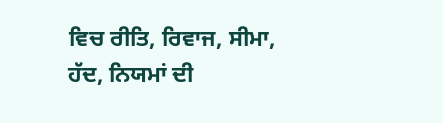ਵਿਚ ਰੀਤਿ, ਰਿਵਾਜ, ਸੀਮਾ, ਹੱਦ, ਨਿਯਮਾਂ ਦੀ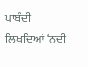ਪਾਬੰਦੀ ਲਿਖਦਿਆਂ ‘ਨਦੀ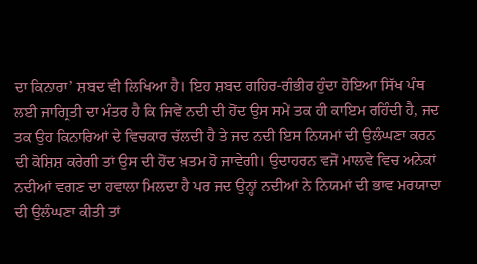ਦਾ ਕਿਨਾਰਾ’ ਸ਼ਬਦ ਵੀ ਲਿਖਿਆ ਹੈ। ਇਹ ਸ਼ਬਦ ਗਹਿਰ-ਗੰਭੀਰ ਹੁੰਦਾ ਹੋਇਆ ਸਿੱਖ ਪੰਥ ਲਈ ਜਾਗ੍ਰਿਤੀ ਦਾ ਮੰਤਰ ਹੈ ਕਿ ਜਿਵੇਂ ਨਦੀ ਦੀ ਹੋਂਦ ਉਸ ਸਮੇਂ ਤਕ ਹੀ ਕਾਇਮ ਰਹਿੰਦੀ ਹੈ, ਜਦ ਤਕ ਉਹ ਕਿਨਾਰਿਆਂ ਦੇ ਵਿਚਕਾਰ ਚੱਲਦੀ ਹੈ ਤੇ ਜਦ ਨਦੀ ਇਸ ਨਿਯਮਾਂ ਦੀ ਉਲੰਘਣਾ ਕਰਨ ਦੀ ਕੋਸ਼ਿਸ਼ ਕਰੇਗੀ ਤਾਂ ਉਸ ਦੀ ਹੋਂਦ ਖ਼ਤਮ ਹੋ ਜਾਵੇਗੀ। ਉਦਾਹਰਨ ਵਜੋਂ ਮਾਲਵੇ ਵਿਚ ਅਨੇਕਾਂ ਨਦੀਆਂ ਵਗਣ ਦਾ ਹਵਾਲਾ ਮਿਲਦਾ ਹੈ ਪਰ ਜਦ ਉਨ੍ਹਾਂ ਨਦੀਆਂ ਨੇ ਨਿਯਮਾਂ ਦੀ ਭਾਵ ਮਰਯਾਦਾ ਦੀ ਉਲੰਘਣਾ ਕੀਤੀ ਤਾਂ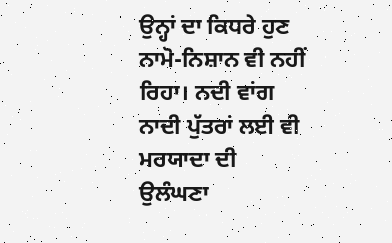ਉਨ੍ਹਾਂ ਦਾ ਕਿਧਰੇ ਹੁਣ ਨਾਮੋ-ਨਿਸ਼ਾਨ ਵੀ ਨਹੀਂ ਰਿਹਾ। ਨਦੀ ਵਾਂਗ ਨਾਦੀ ਪੁੱਤਰਾਂ ਲਈ ਵੀ ਮਰਯਾਦਾ ਦੀ ਉਲੰਘਣਾ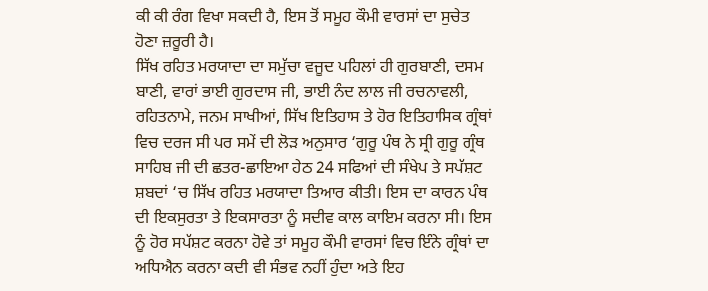ਕੀ ਕੀ ਰੰਗ ਵਿਖਾ ਸਕਦੀ ਹੈ, ਇਸ ਤੋਂ ਸਮੂਹ ਕੌਮੀ ਵਾਰਸਾਂ ਦਾ ਸੁਚੇਤ ਹੋਣਾ ਜ਼ਰੂਰੀ ਹੈ।
ਸਿੱਖ ਰਹਿਤ ਮਰਯਾਦਾ ਦਾ ਸਮੁੱਚਾ ਵਜੂਦ ਪਹਿਲਾਂ ਹੀ ਗੁਰਬਾਣੀ, ਦਸਮ ਬਾਣੀ, ਵਾਰਾਂ ਭਾਈ ਗੁਰਦਾਸ ਜੀ, ਭਾਈ ਨੰਦ ਲਾਲ ਜੀ ਰਚਨਾਵਲੀ, ਰਹਿਤਨਾਮੇ, ਜਨਮ ਸਾਖੀਆਂ, ਸਿੱਖ ਇਤਿਹਾਸ ਤੇ ਹੋਰ ਇਤਿਹਾਸਿਕ ਗ੍ਰੰਥਾਂ ਵਿਚ ਦਰਜ ਸੀ ਪਰ ਸਮੇਂ ਦੀ ਲੋੜ ਅਨੁਸਾਰ ‘ਗੁਰੂ ਪੰਥ ਨੇ ਸ੍ਰੀ ਗੁਰੂ ਗ੍ਰੰਥ ਸਾਹਿਬ ਜੀ ਦੀ ਛਤਰ-ਛਾਇਆ ਹੇਠ 24 ਸਫਿਆਂ ਦੀ ਸੰਖੇਪ ਤੇ ਸਪੱਸ਼ਟ ਸ਼ਬਦਾਂ ‘ਚ ਸਿੱਖ ਰਹਿਤ ਮਰਯਾਦਾ ਤਿਆਰ ਕੀਤੀ। ਇਸ ਦਾ ਕਾਰਨ ਪੰਥ ਦੀ ਇਕਸੁਰਤਾ ਤੇ ਇਕਸਾਰਤਾ ਨੂੰ ਸਦੀਵ ਕਾਲ ਕਾਇਮ ਕਰਨਾ ਸੀ। ਇਸ ਨੂੰ ਹੋਰ ਸਪੱਸ਼ਟ ਕਰਨਾ ਹੋਵੇ ਤਾਂ ਸਮੂਹ ਕੌਮੀ ਵਾਰਸਾਂ ਵਿਚ ਇੰਨੇ ਗ੍ਰੰਥਾਂ ਦਾ ਅਧਿਐਨ ਕਰਨਾ ਕਦੀ ਵੀ ਸੰਭਵ ਨਹੀਂ ਹੁੰਦਾ ਅਤੇ ਇਹ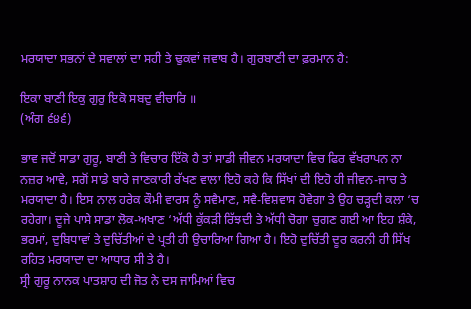ਮਰਯਾਦਾ ਸਭਨਾਂ ਦੇ ਸਵਾਲਾਂ ਦਾ ਸਹੀ ਤੇ ਢੁਕਵਾਂ ਜਵਾਬ ਹੈ। ਗੁਰਬਾਣੀ ਦਾ ਫ਼ਰਮਾਨ ਹੈ:

ਇਕਾ ਬਾਣੀ ਇਕੁ ਗੁਰੁ ਇਕੋ ਸਬਦੁ ਵੀਚਾਰਿ ॥
(ਅੰਗ ੬੪੬)

ਭਾਵ ਜਦੋਂ ਸਾਡਾ ਗੁਰੂ, ਬਾਣੀ ਤੇ ਵਿਚਾਰ ਇੱਕੋ ਹੈ ਤਾਂ ਸਾਡੀ ਜੀਵਨ ਮਰਯਾਦਾ ਵਿਚ ਫਿਰ ਵੱਖਰਾਪਨ ਨਾ ਨਜ਼ਰ ਆਵੇ, ਸਗੋਂ ਸਾਡੇ ਬਾਰੇ ਜਾਣਕਾਰੀ ਰੱਖਣ ਵਾਲਾ ਇਹੋ ਕਹੇ ਕਿ ਸਿੱਖਾਂ ਦੀ ਇਹੋ ਹੀ ਜੀਵਨ-ਜਾਚ ਤੇ ਮਰਯਾਦਾ ਹੈ। ਇਸ ਨਾਲ ਹਰੇਕ ਕੌਮੀ ਵਾਰਸ ਨੂੰ ਸਵੈਮਾਣ, ਸਵੈ-ਵਿਸ਼ਵਾਸ ਹੋਵੇਗਾ ਤੇ ਉਹ ਚੜ੍ਹਦੀ ਕਲਾ ‘ਚ ਰਹੇਗਾ। ਦੂਜੇ ਪਾਸੇ ਸਾਡਾ ਲੋਕ-ਅਖਾਣ ‘ਅੱਧੀ ਕੁੱਕੜੀ ਰਿੱਝਦੀ ਤੇ ਅੱਧੀ ਚੋਗਾ ਚੁਗਣ ਗਈ ਆ ਇਹ ਸ਼ੰਕੇ, ਭਰਮਾਂ, ਦੁਬਿਧਾਵਾਂ ਤੇ ਦੁਚਿੱਤੀਆਂ ਦੇ ਪ੍ਰਤੀ ਹੀ ਉਚਾਰਿਆ ਗਿਆ ਹੈ। ਇਹੋ ਦੁਚਿੱਤੀ ਦੂਰ ਕਰਨੀ ਹੀ ਸਿੱਖ ਰਹਿਤ ਮਰਯਾਦਾ ਦਾ ਆਧਾਰ ਸੀ ਤੇ ਹੈ।
ਸ੍ਰੀ ਗੁਰੂ ਨਾਨਕ ਪਾਤਸ਼ਾਹ ਦੀ ਜੋਤ ਨੇ ਦਸ ਜਾਮਿਆਂ ਵਿਚ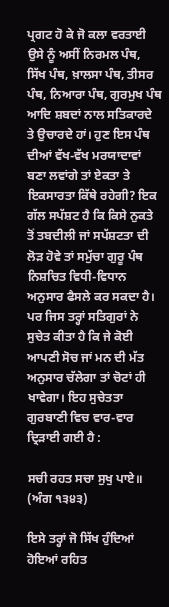ਪ੍ਰਗਟ ਹੋ ਕੇ ਜੋ ਕਲਾ ਵਰਤਾਈ ਉਸੇ ਨੂੰ ਅਸੀਂ ਨਿਰਮਲ ਪੰਥ, ਸਿੱਖ ਪੰਥ, ਖ਼ਾਲਸਾ ਪੰਥ, ਤੀਸਰ ਪੰਥ, ਨਿਆਰਾ ਪੰਥ, ਗੁਰਮੁਖ ਪੰਥ ਆਦਿ ਸ਼ਬਦਾਂ ਨਾਲ ਸਤਿਕਾਰਦੇ ਤੇ ਉਚਾਰਦੇ ਹਾਂ। ਹੁਣ ਇਸ ਪੰਥ ਦੀਆਂ ਵੱਖ-ਵੱਖ ਮਰਯਾਦਾਵਾਂ ਬਣਾ ਲਵਾਂਗੇ ਤਾਂ ਏਕਤਾ ਤੇ ਇਕਸਾਰਤਾ ਕਿੱਥੇ ਰਹੇਗੀ? ਇਕ ਗੱਲ ਸਪੱਸ਼ਟ ਹੈ ਕਿ ਕਿਸੇ ਨੁਕਤੇ ਤੋਂ ਤਬਦੀਲੀ ਜਾਂ ਸਪੱਸ਼ਟਤਾ ਦੀ ਲੋੜ ਹੋਵੇ ਤਾਂ ਸਮੁੱਚਾ ਗੁਰੂ ਪੰਥ ਨਿਸ਼ਚਿਤ ਵਿਧੀ-ਵਿਧਾਨ ਅਨੁਸਾਰ ਫੈਸਲੇ ਕਰ ਸਕਦਾ ਹੈ। ਪਰ ਜਿਸ ਤਰ੍ਹਾਂ ਸਤਿਗੁਰਾਂ ਨੇ ਸੁਚੇਤ ਕੀਤਾ ਹੈ ਕਿ ਜੇ ਕੋਈ ਆਪਣੀ ਸੋਚ ਜਾਂ ਮਨ ਦੀ ਮੱਤ ਅਨੁਸਾਰ ਚੱਲੇਗਾ ਤਾਂ ਚੋਟਾਂ ਹੀ ਖਾਵੇਗਾ। ਇਹ ਸੁਚੇਤਤਾ ਗੁਰਬਾਣੀ ਵਿਚ ਵਾਰ-ਵਾਰ ਦ੍ਰਿੜਾਈ ਗਈ ਹੈ :

ਸਚੀ ਰਹਤ ਸਚਾ ਸੁਖੁ ਪਾਏ॥
(ਅੰਗ ੧੩੪੩)

ਇਸੇ ਤਰ੍ਹਾਂ ਜੋ ਸਿੱਖ ਹੁੰਦਿਆਂ ਹੋਇਆਂ ਰਹਿਤ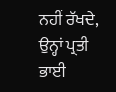ਨਹੀਂ ਰੱਖਦੇ, ਉਨ੍ਹਾਂ ਪ੍ਰਤੀ ਭਾਈ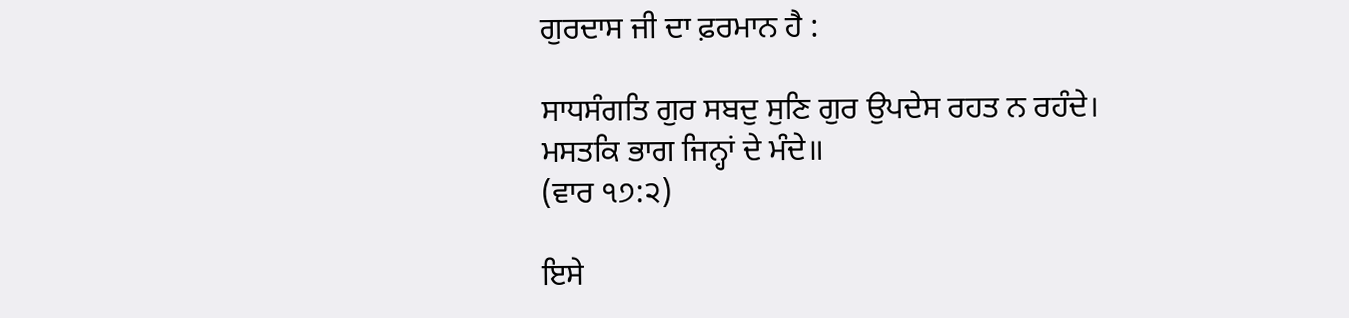ਗੁਰਦਾਸ ਜੀ ਦਾ ਫ਼ਰਮਾਨ ਹੈ :

ਸਾਧਸੰਗਤਿ ਗੁਰ ਸਬਦੁ ਸੁਣਿ ਗੁਰ ਉਪਦੇਸ ਰਹਤ ਨ ਰਹੰਦੇ।
ਮਸਤਕਿ ਭਾਗ ਜਿਨ੍ਹਾਂ ਦੇ ਮੰਦੇ॥
(ਵਾਰ ੧੭:੨)

ਇਸੇ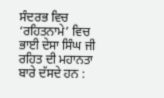ਸੰਦਰਭ ਵਿਚ ‘ਰਹਿਤਨਾਮੇ’ ਵਿਚ ਭਾਈ ਦੇਸਾ ਸਿੰਘ ਜੀ ਰਹਿਤ ਦੀ ਮਹਾਨਤਾ ਬਾਰੇ ਦੱਸਦੇ ਹਨ :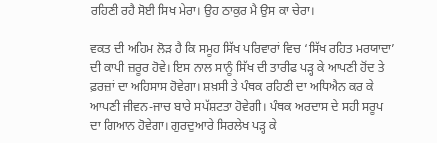ਰਹਿਣੀ ਰਹੈ ਸੋਈ ਸਿਖ ਮੇਰਾ। ਉਹ ਠਾਕੁਰ ਮੈ ਉਸ ਕਾ ਚੇਰਾ।

ਵਕਤ ਦੀ ਅਹਿਮ ਲੋੜ ਹੈ ਕਿ ਸਮੂਹ ਸਿੱਖ ਪਰਿਵਾਰਾਂ ਵਿਚ ‘ਸਿੱਖ ਰਹਿਤ ਮਰਯਾਦਾ’ ਦੀ ਕਾਪੀ ਜ਼ਰੂਰ ਹੋਵੇ। ਇਸ ਨਾਲ ਸਾਨੂੰ ਸਿੱਖ ਦੀ ਤਾਰੀਫ ਪੜ੍ਹ ਕੇ ਆਪਣੀ ਹੋਂਦ ਤੇ ਫ਼ਰਜ਼ਾਂ ਦਾ ਅਹਿਸਾਸ ਹੋਵੇਗਾ। ਸ਼ਖ਼ਸੀ ਤੇ ਪੰਥਕ ਰਹਿਣੀ ਦਾ ਅਧਿਐਨ ਕਰ ਕੇ ਆਪਣੀ ਜੀਵਨ-ਜਾਚ ਬਾਰੇ ਸਪੱਸ਼ਟਤਾ ਹੋਵੇਗੀ। ਪੰਥਕ ਅਰਦਾਸ ਦੇ ਸਹੀ ਸਰੂਪ ਦਾ ਗਿਆਨ ਹੋਵੇਗਾ। ਗੁਰਦੁਆਰੇ ਸਿਰਲੇਖ ਪੜ੍ਹ ਕੇ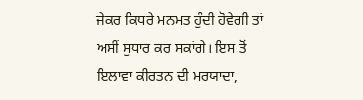ਜੇਕਰ ਕਿਧਰੇ ਮਨਮਤ ਹੁੰਦੀ ਹੋਵੇਗੀ ਤਾਂ ਅਸੀਂ ਸੁਧਾਰ ਕਰ ਸਕਾਂਗੇ। ਇਸ ਤੋਂ ਇਲਾਵਾ ਕੀਰਤਨ ਦੀ ਮਰਯਾਦਾ,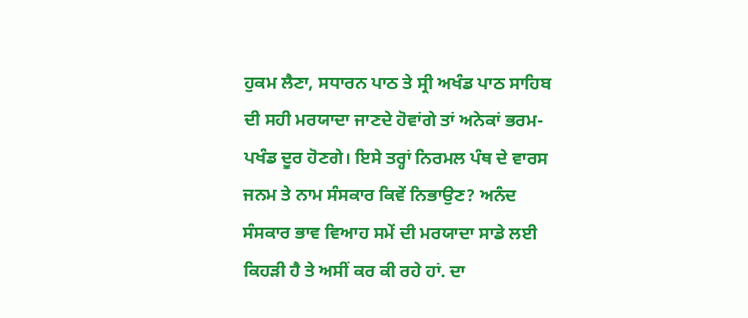ਹੁਕਮ ਲੈਣਾ, ਸਧਾਰਨ ਪਾਠ ਤੇ ਸ੍ਰੀ ਅਖੰਡ ਪਾਠ ਸਾਹਿਬ ਦੀ ਸਹੀ ਮਰਯਾਦਾ ਜਾਣਦੇ ਹੋਵਾਂਗੇ ਤਾਂ ਅਨੇਕਾਂ ਭਰਮ-ਪਖੰਡ ਦੂਰ ਹੋਣਗੇ। ਇਸੇ ਤਰ੍ਹਾਂ ਨਿਰਮਲ ਪੰਥ ਦੇ ਵਾਰਸ ਜਨਮ ਤੇ ਨਾਮ ਸੰਸਕਾਰ ਕਿਵੇਂ ਨਿਭਾਉਣ? ਅਨੰਦ ਸੰਸਕਾਰ ਭਾਵ ਵਿਆਹ ਸਮੇਂ ਦੀ ਮਰਯਾਦਾ ਸਾਡੇ ਲਈ ਕਿਹੜੀ ਹੈ ਤੇ ਅਸੀਂ ਕਰ ਕੀ ਰਹੇ ਹਾਂ. ਦਾ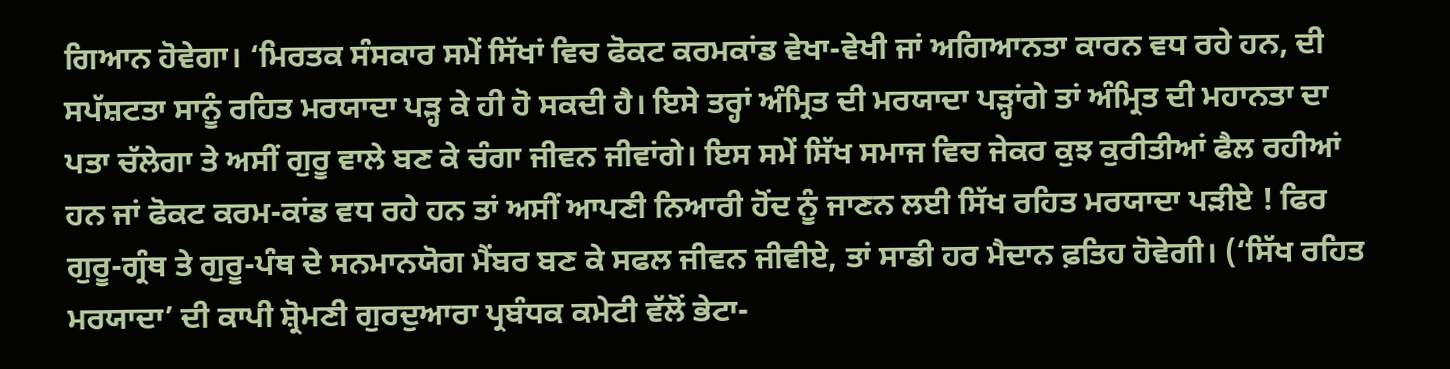ਗਿਆਨ ਹੋਵੇਗਾ। ‘ਮਿਰਤਕ ਸੰਸਕਾਰ ਸਮੇਂ ਸਿੱਖਾਂ ਵਿਚ ਫੋਕਟ ਕਰਮਕਾਂਡ ਵੇਖਾ-ਵੇਖੀ ਜਾਂ ਅਗਿਆਨਤਾ ਕਾਰਨ ਵਧ ਰਹੇ ਹਨ, ਦੀ ਸਪੱਸ਼ਟਤਾ ਸਾਨੂੰ ਰਹਿਤ ਮਰਯਾਦਾ ਪੜ੍ਹ ਕੇ ਹੀ ਹੋ ਸਕਦੀ ਹੈ। ਇਸੇ ਤਰ੍ਹਾਂ ਅੰਮ੍ਰਿਤ ਦੀ ਮਰਯਾਦਾ ਪੜ੍ਹਾਂਗੇ ਤਾਂ ਅੰਮ੍ਰਿਤ ਦੀ ਮਹਾਨਤਾ ਦਾ ਪਤਾ ਚੱਲੇਗਾ ਤੇ ਅਸੀਂ ਗੁਰੂ ਵਾਲੇ ਬਣ ਕੇ ਚੰਗਾ ਜੀਵਨ ਜੀਵਾਂਗੇ। ਇਸ ਸਮੇਂ ਸਿੱਖ ਸਮਾਜ ਵਿਚ ਜੇਕਰ ਕੁਝ ਕੁਰੀਤੀਆਂ ਫੈਲ ਰਹੀਆਂ ਹਨ ਜਾਂ ਫੋਕਟ ਕਰਮ-ਕਾਂਡ ਵਧ ਰਹੇ ਹਨ ਤਾਂ ਅਸੀਂ ਆਪਣੀ ਨਿਆਰੀ ਹੋਂਦ ਨੂੰ ਜਾਣਨ ਲਈ ਸਿੱਖ ਰਹਿਤ ਮਰਯਾਦਾ ਪੜੀਏ ! ਫਿਰ ਗੁਰੂ-ਗ੍ਰੰਥ ਤੇ ਗੁਰੂ-ਪੰਥ ਦੇ ਸਨਮਾਨਯੋਗ ਮੈਂਬਰ ਬਣ ਕੇ ਸਫਲ ਜੀਵਨ ਜੀਵੀਏ, ਤਾਂ ਸਾਡੀ ਹਰ ਮੈਦਾਨ ਫ਼ਤਿਹ ਹੋਵੇਗੀ। (‘ਸਿੱਖ ਰਹਿਤ ਮਰਯਾਦਾ’ ਦੀ ਕਾਪੀ ਸ਼੍ਰੋਮਣੀ ਗੁਰਦੁਆਰਾ ਪ੍ਰਬੰਧਕ ਕਮੇਟੀ ਵੱਲੋਂ ਭੇਟਾ-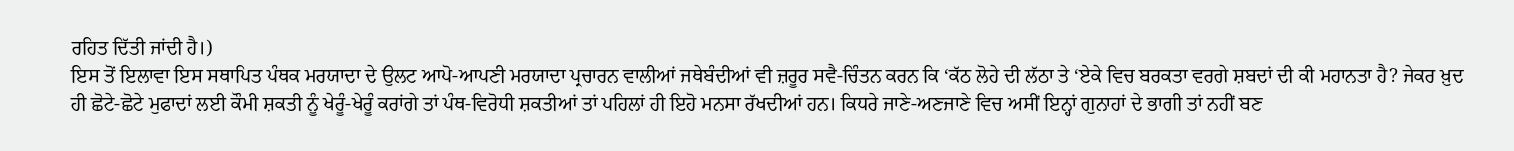ਰਹਿਤ ਦਿੱਤੀ ਜਾਂਦੀ ਹੈ।)
ਇਸ ਤੋਂ ਇਲਾਵਾ ਇਸ ਸਥਾਪਿਤ ਪੰਥਕ ਮਰਯਾਦਾ ਦੇ ਉਲਟ ਆਪੋ-ਆਪਣੀ ਮਰਯਾਦਾ ਪ੍ਰਚਾਰਨ ਵਾਲੀਆਂ ਜਥੇਬੰਦੀਆਂ ਵੀ ਜ਼ਰੂਰ ਸਵੈ-ਚਿੰਤਨ ਕਰਨ ਕਿ ‘ਕੱਠ ਲੋਹੇ ਦੀ ਲੱਠਾ ਤੇ ‘ਏਕੇ ਵਿਚ ਬਰਕਤਾ ਵਰਗੇ ਸ਼ਬਦਾਂ ਦੀ ਕੀ ਮਹਾਨਤਾ ਹੈ? ਜੇਕਰ ਖ਼ੁਦ ਹੀ ਛੋਟੇ-ਛੋਟੇ ਮੁਫਾਦਾਂ ਲਈ ਕੌਮੀ ਸ਼ਕਤੀ ਨੂੰ ਖੇਰੂੰ-ਖੇਰੂੰ ਕਰਾਂਗੇ ਤਾਂ ਪੰਥ-ਵਿਰੋਧੀ ਸ਼ਕਤੀਆਂ ਤਾਂ ਪਹਿਲਾਂ ਹੀ ਇਹੋ ਮਨਸਾ ਰੱਖਦੀਆਂ ਹਨ। ਕਿਧਰੇ ਜਾਣੇ-ਅਣਜਾਣੇ ਵਿਚ ਅਸੀਂ ਇਨ੍ਹਾਂ ਗੁਨਾਹਾਂ ਦੇ ਭਾਗੀ ਤਾਂ ਨਹੀਂ ਬਣ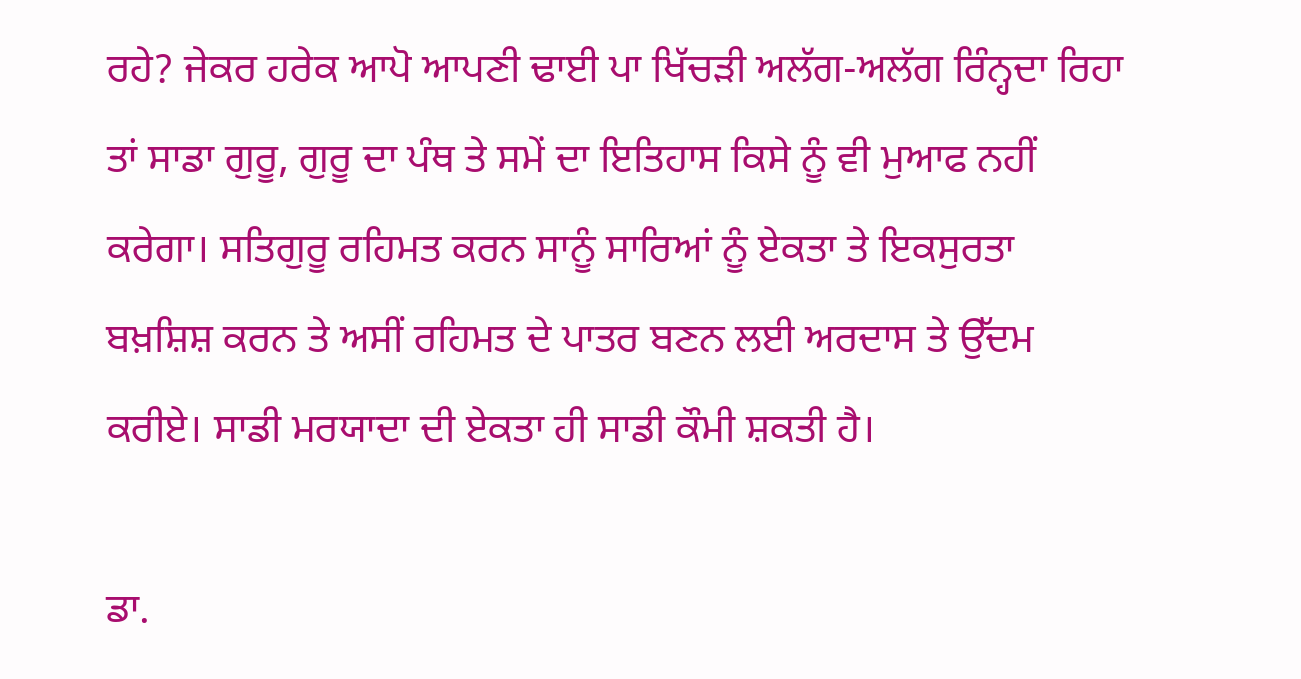ਰਹੇ? ਜੇਕਰ ਹਰੇਕ ਆਪੋ ਆਪਣੀ ਢਾਈ ਪਾ ਖਿੱਚੜੀ ਅਲੱਗ-ਅਲੱਗ ਰਿੰਨ੍ਹਦਾ ਰਿਹਾ ਤਾਂ ਸਾਡਾ ਗੁਰੂ, ਗੁਰੂ ਦਾ ਪੰਥ ਤੇ ਸਮੇਂ ਦਾ ਇਤਿਹਾਸ ਕਿਸੇ ਨੂੰ ਵੀ ਮੁਆਫ ਨਹੀਂ ਕਰੇਗਾ। ਸਤਿਗੁਰੂ ਰਹਿਮਤ ਕਰਨ ਸਾਨੂੰ ਸਾਰਿਆਂ ਨੂੰ ਏਕਤਾ ਤੇ ਇਕਸੁਰਤਾ ਬਖ਼ਸ਼ਿਸ਼ ਕਰਨ ਤੇ ਅਸੀਂ ਰਹਿਮਤ ਦੇ ਪਾਤਰ ਬਣਨ ਲਈ ਅਰਦਾਸ ਤੇ ਉੱਦਮ ਕਰੀਏ। ਸਾਡੀ ਮਰਯਾਦਾ ਦੀ ਏਕਤਾ ਹੀ ਸਾਡੀ ਕੌਮੀ ਸ਼ਕਤੀ ਹੈ।

ਡਾ.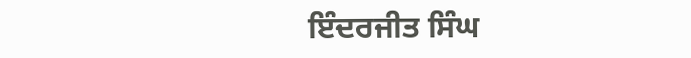ਇੰਦਰਜੀਤ ਸਿੰਘ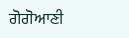ਗੋਗੋਆਣੀ